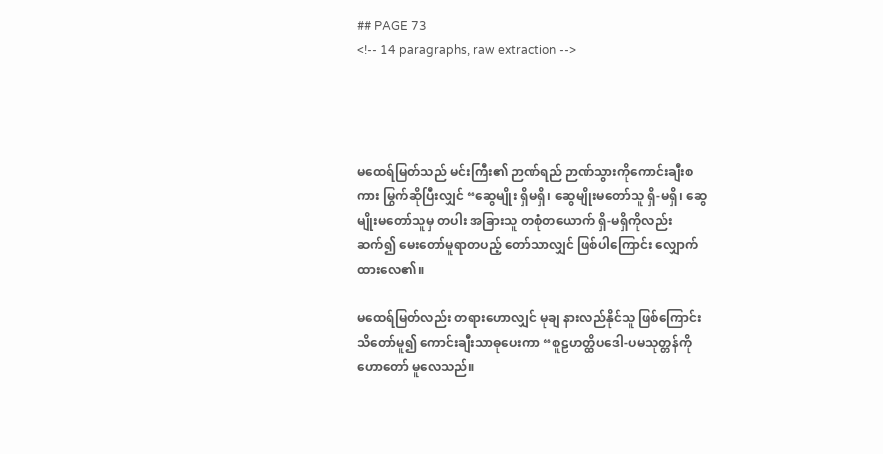## PAGE 73
<!-- 14 paragraphs, raw extraction -->




မထေရ်မြတ်သည် မင်းကြီး၏ ဉာဏ်ရည် ဉာဏ်သွားကိုကောင်းချီးစကား မြွက်ဆိုပြီးလျှင် “ဆွေမျိုး ရှိမရှိ၊ ဆွေမျိုးမတော်သူ ရှိ-မရှိ၊ ဆွေမျိုးမတော်သူမှ တပါး အခြားသူ တစုံတယောက် ရှိ-မရှိကိုလည်း ဆက်၍ မေးတော်မူရာတပည့် တော်သာလျှင် ဖြစ်ပါကြောင်း လျှောက်ထားလေ၏။

မထေရ်မြတ်လည်း တရားဟောလျှင် မုချ နားလည်နိုင်သူ ဖြစ်ကြောင်း သိတော်မူ၍ ကောင်းချီးသာဓုပေးကာ “စူဠဟတ္ထိပဒေါ-ပမသုတ္တန်ကို ဟောတော် မူလေသည်။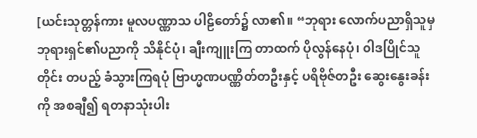[ယင်းသုတ္တန်ကား မူလပဏ္ဏာသ ပါဠိတော်၌ လာ၏။ “ဘုရား လောက်ပညာရှိသူမှ ဘုရားရှင်၏ပညာကို သိနိုင်ပုံ၊ ချီးကျူးကြ တာထက် ပိုလွန်နေပုံ၊ ၀ါဒပြိုင်သူတိုင်း တပည့် ခံသွားကြရပုံ ဗြာဟ္မဏပဏ္ဏိတ်တဦးနှင့် ပရိဗိုဇ်တဦး ဆွေးနွေးခန်းကို အစချီ၍ ရတနာသုံးပါး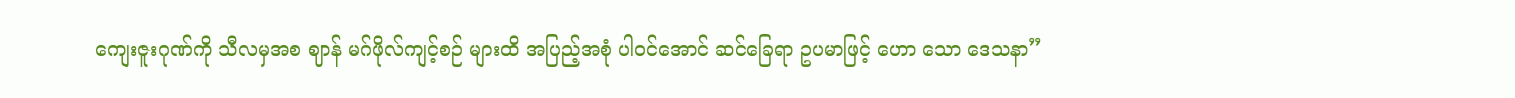ကျေးဇူးဂုဏ်ကို သီလမှအစ ဈာန် မဂ်ဖိုလ်ကျင့်စဉ် များထိ အပြည့်အစုံ ပါဝင်အောင် ဆင်ခြေရာ ဥပမာဖြင့် ဟော သော ဒေသနာ”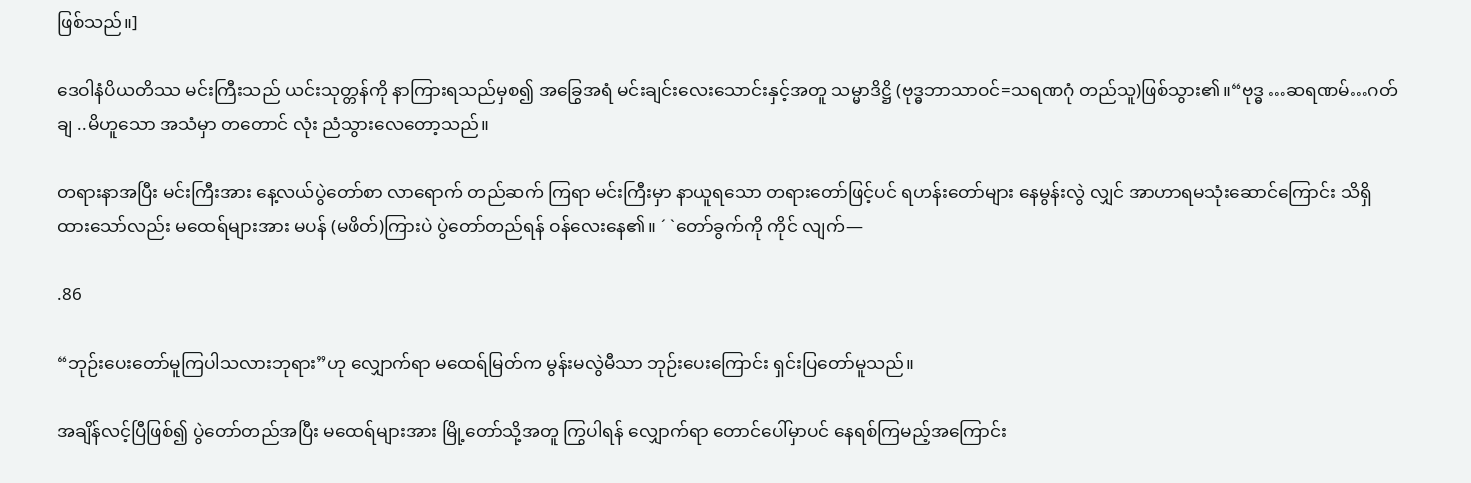ဖြစ်သည်။]

ဒေဝါနံပိယတိဿ မင်းကြီးသည် ယင်းသုတ္တန်ကို နာကြားရသည်မှစ၍ အခြွေအရံ မင်းချင်းလေးသောင်းနှင့်အတူ သမ္မာဒိဋ္ဌိ (ဗုဒ္ဓဘာသာဝင်=သရဏဂုံ တည်သူ)ဖြစ်သွား၏။“ဗုဒ္ဓ …ဆရဏမ်…ဂတ်ချ ..မိဟူသော အသံမှာ တတောင် လုံး ညံသွားလေတော့သည်။

တရားနာအပြီး မင်းကြီးအား နေ့လယ်ပွဲတော်စာ လာရောက် တည်ဆက် ကြရာ မင်းကြီးမှာ နာယူရသော တရားတော်ဖြင့်ပင် ရဟန်းတော်များ နေမွန်းလွဲ လျှင် အာဟာရမသုံးဆောင်ကြောင်း သိရှိထားသော်လည်း မထေရ်များအား မပန် (မဖိတ်)ကြားပဲ ပွဲတော်တည်ရန် ဝန်လေးနေ၏။ ´ `တော်ခွက်ကို ကိုင် လျက်—

.86

“ဘုဉ်းပေးတော်မူကြပါသလားဘုရား”ဟု လျှောက်ရာ မထေရ်မြတ်က မွန်းမလွဲမီသာ ဘုဉ်းပေးကြောင်း ရှင်းပြတော်မူသည်။

အချိန်လင့်ပြီဖြစ်၍ ပွဲတော်တည်အပြီး မထေရ်များအား မြို့တော်သို့အတူ ကြွပါရန် လျှောက်ရာ တောင်ပေါ်မှာပင် နေရစ်ကြမည့်အကြောင်း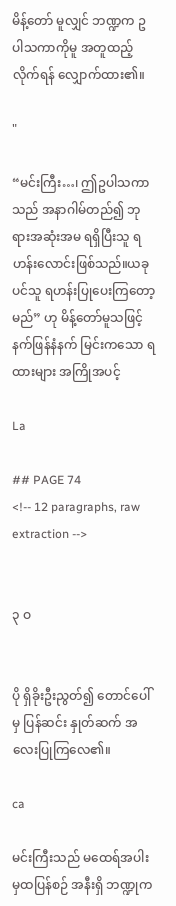မိန့်တော် မူလျှင် ဘဏ္ဍက ဥပါသကာကိုမူ အတူထည့်လိုက်ရန် လျှောက်ထား၏။

"

“မင်းကြီး…၊ ဤဥပါသကာသည် အနာဂါမ်တည်၍ ဘုရားအဆုံးအမ ရရှိပြီးသူ ရဟန်းလောင်းဖြစ်သည်။ယခုပင်သူ ရဟန်းပြုပေးကြတော့မည်” ဟု မိန့်တော်မူသဖြင့် နက်ဖြန်နံနက် မြင်းကသော ရထားများ အကြိုအပင့်

La

## PAGE 74
<!-- 12 paragraphs, raw extraction -->


၃ ဝ


ပို ရှိခိုးဦးညွတ်၍ တောင်ပေါ်မှ ပြန်ဆင်း နှုတ်ဆက် အလေးပြုကြလေ၏။

ca

မင်းကြီးသည် မထေရ်အပါးမှထပြန်စဉ် အနီးရှိ ဘဏ္ဍုက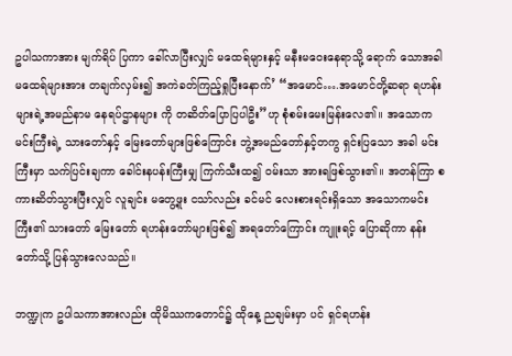ဥပါသကာအား မျက်ရိပ် ပြကာ ခေါ်လာပြီးလျှင် မထေရ်များနှင့် မနီးမဝေးနေရာသို့ ရောက် သောအခါ မထေရ်များအား တချက်လှမ်း၍ အကဲခတ်ကြည့်ရှုပြီးနောက်’ “အမောင်….အမောင်တို့ဆရာ ရဟန်းများရဲ့အမည်နာမ နေရပ်ဌာနများ ကို တဆိတ်ပြောပြပါဦး”ဟု စုံစမ်းမေးမြန်းလေ၏။ အသောက မင်းကြီးရဲ့ သားတော်နှင့် မြေးတော်များဖြစ်ကြောင်း ဘွဲ့အမည်တော်နှင့်တကွ ရှင်းပြသော အခါ မင်းကြီးမှာ သက်ပြင်းချကာ ခေါင်းနပန်းကြီးမျှ ကြက်သီးထ၍ ဝမ်းသာ အားရဖြစ်သွား၏။ အတန်ကြာ စကားဆိတ်သွားပြီးလျှင် လူချင်း မတွေ့ဖူး ငသာ်လည်း ခင်မင် လေးစားရင်းရှိသော အသောကမင်းကြီး၏ သားတော် မြေးတော် ရဟန်းတော်များဖြစ်၍ အရတော်ကြောင်း ကျူးရင့် ပြောဆိုကာ နန်းတော်သို့ ပြန်သွားလေသည်။

ဘဏ္ဍုက ဥပါသကာအားလည်း ထိုမိဿကတောင်၌ ထိုနေ့ ညချမ်းမှာ ပင် ရှင်ရဟန်း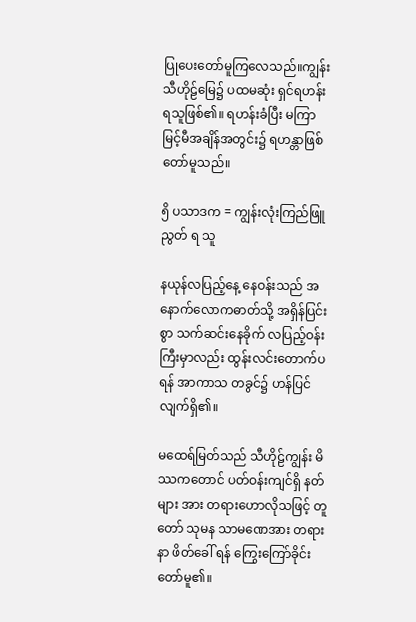ပြုပေးတော်မူကြလေသည်။ကျွန်းသီဟိုဠ်မြေ၌ ပထမဆုံး ရှင်ရဟန်း ရသူဖြစ်၏။ ရဟန်းခံပြီး မကြာမြင့်မီအချိန်အတွင်း၌ ရဟန္တာဖြစ်တော်မူသည်။

၅ိ ပသာဒက = ကျွန်းလုံးကြည်ဖြူ ညွတ် ရ သူ

နယုန်လပြည့်နေ့ နေဝန်းသည် အနောက်လောကဓာတ်သို့ အရှိန်ပြင်းစွာ သက်ဆင်းနေခိုက် လပြည့်ဝန်းကြီးမှာလည်း ထွန်းလင်းတောက်ပရန် အာကာသ တခွင်၌ ဟန်ပြင်လျက်ရှိ၏။

မထေရ်မြတ်သည် သီဟိုဠ်ကျွန်း မိဿကတောင် ပတ်ဝန်းကျင်ရှိ နတ်များ အား တရားဟောလိုသဖြင့် တူတော် သုမန သာမဏေအား တရားနာ ဖိတ်ခေါ် ရန် ကြွေးကြော်ခိုင်းတော်မူ၏။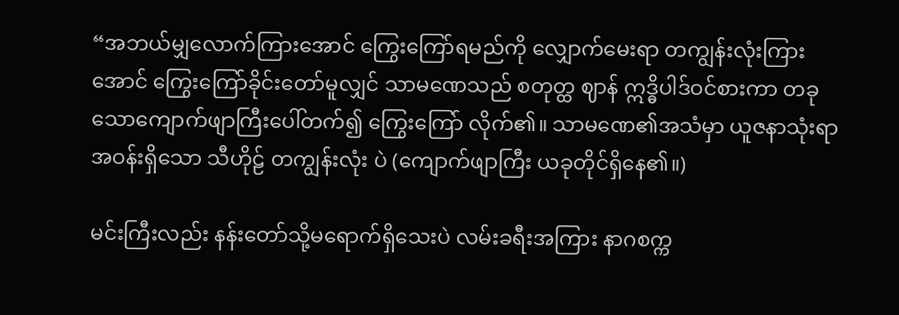“အဘယ်မျှလောက်ကြားအောင် ကြွေးကြော်ရမည်ကို လျှောက်မေးရာ တကျွန်းလုံးကြားအောင် ကြွေးကြော်ခိုင်းတော်မူလျှင် သာမဏေသည် စတုတ္ထ ဈာန် ဣဒ္ဓိပါဒ်ဝင်စားကာ တခုသောကျောက်ဖျာကြီးပေါ်တက်၍ ကြွေးကြော် လိုက်၏။ သာမဏေ၏အသံမှာ ယူဇနာသုံးရာအဝန်းရှိသော သီဟိုဠ် တကျွန်းလုံး ပဲ (ကျောက်ဖျာကြီး ယခုတိုင်ရှိနေ၏။)

မင်းကြီးလည်း နန်းတော်သို့မရောက်ရှိသေးပဲ လမ်းခရီးအကြား နာဂစက္က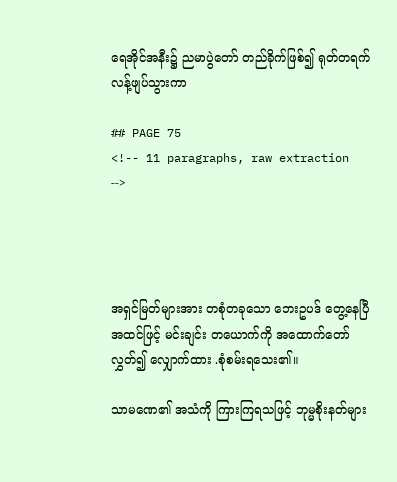ရေအိုင်အနီး၌ ညမာပွဲတော် တည်ခိုက်ဖြစ်၍ ရုတ်တရက် လန့်ဖျပ်သွားကာ

## PAGE 75
<!-- 11 paragraphs, raw extraction -->




အရှင်မြတ်များအား တစုံတခုသော ဘေးဥပဒ် တွေ့နေပြီအထင်ဖြင့် မင်းချင်း တယောက်ကို အထောက်တော်လွှတ်၍ လျှောက်ထား .စုံစမ်းရသေး၏။

သာမဏေ၏ အသံကို ကြားကြရသဖြင့် ဘုမ္မစိုးနတ်များ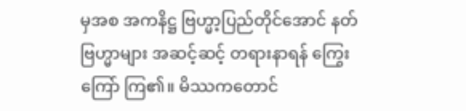မှအစ အကနိဋ္ဌ ဗြဟ္မာ့ပြည်တိုင်အောင် နတ်ဗြဟ္မာများ အဆင့်ဆင့် တရားနာရန် ကြွေးကြော် ကြ၏။ မိဿကတောင်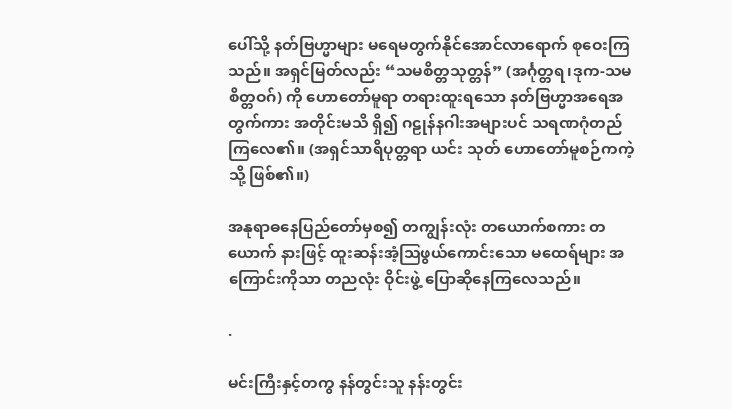ပေါ်သို့ နတ်ဗြဟ္မာများ မရေမတွက်နိုင်အောင်လာရောက် စုဝေးကြသည်။ အရှင်မြတ်လည်း “သမစိတ္တသုတ္တန်” (အင်္ဂုတ္တရ၊ဒုက-သမစိတ္တဝဂ်) ကို ဟောတော်မူရာ တရားထူးရသော နတ်ဗြဟ္မာအရေအတွက်ကား အတိုင်းမသိ ရှိ၍ ဂဠုန်နဂါးအများပင် သရဏဂုံတည်ကြလေ၏။ (အရှင်သာရိပုတ္တရာ ယင်း သုတ် ဟောတော်မူစဉ်ကကဲ့သို့ ဖြစ်၏။)

အနုရာဓနေပြည်တော်မှစ၍ တကျွန်းလုံး တယောက်စကား တယောက် နားဖြင့် ထူးဆန်းအံ့ဩဖွယ်ကောင်းသော မထေရ်များ အကြောင်းကိုသာ တညလုံး ဝိုင်းဖွဲ့ ပြောဆိုနေကြလေသည်။

.

မင်းကြီးနှင့်တကွ နန်တွင်းသူ နန်းတွင်း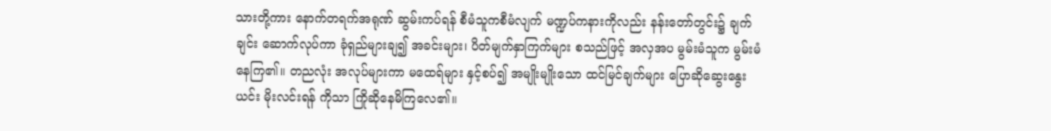သားတို့ကား နောက်တရက်အရုဏ် ဆွမ်းကပ်ရန် စီမံသူကစီမံလျက် မဏ္ဍပ်ကနားကိုလည်း နန်းတော်တွင်း၌ ချက်ချင်း ဆောက်လုပ်ကာ ခုံရှည်များချ၍ အခင်းများ၊ ပိတ်မျက်နှာကြက်များ စသည်ဖြင့် အလှအပ မွမ်းမံသူက မွမ်းမံနေကြ၏။ တညလုံး အလုပ်များကာ မထေရ်များ နှင့်စပ်၍ အမျိုးမျိုးသော ထင်မြင်ချက်များ ပြောဆိုဆွေးနွေးယင်း မိုးလင်းရန် ကိုသာ ကြိုဆိုနေမိကြလေ၏။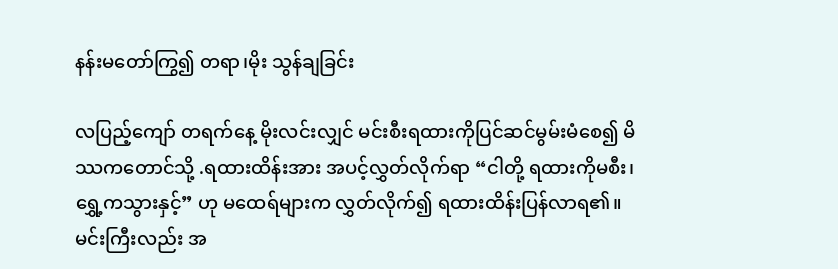နန်းမတော်ကြွ၍ တရာ၊မိုး သွန်ချခြင်း

လပြည့်ကျော် တရက်နေ့ မိုးလင်းလျှင် မင်းစီးရထားကိုပြင်ဆင်မွမ်းမံစေ၍ မိဿကတောင်သို့ .ရထားထိန်းအား အပင့်လွှတ်လိုက်ရာ “ငါတို့ ရထားကိုမစီး၊
ရွှေ့ကသွားနှင့်” ဟု မထေရ်များက လွှတ်လိုက်၍ ရထားထိန်းပြန်လာရ၏။
မင်းကြီးလည်း အ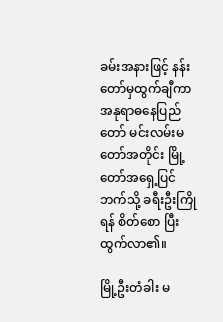ခမ်းအနားဖြင့် နန်းတော်မှထွက်ချီကာ အနုရာဓနေပြည် တော် မင်းလမ်းမတော်အတိုင်း မြို့တော်အရှေ့ပြင်ဘက်သို့ ခရီးဦးကြိုရန် စိတ်စော ပြီးထွက်လာ၏။

မြို့ဦးတံခါး မ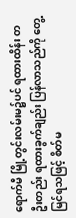ရောက်မီ မြို့တွင်းလမ်းမ၌ပင် ရထားထိန်း တဦးတည်း ရထားခွက်ချည်း ပြန်လာသည်ကို တွေ့မြင်ရသဖြင့် စိတ်မ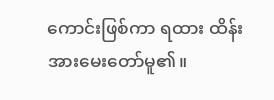ကောင်းဖြစ်ကာ ရထား ထိန်းအားမေးတော်မူ၏။